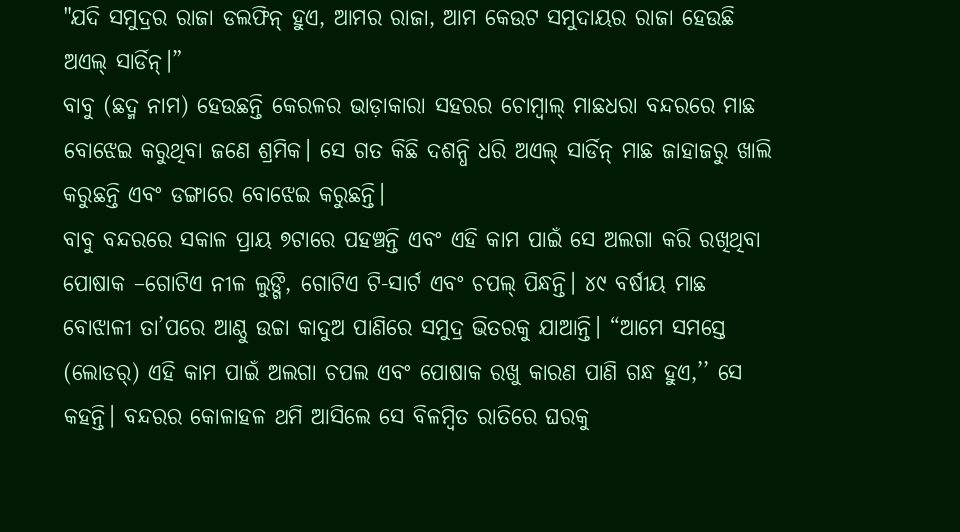"ଯଦି ସମୁଦ୍ରର ରାଜା ଡଲଫିନ୍ ହୁଏ, ଆମର ରାଜା, ଆମ କେଉଟ ସମୁଦାୟର ରାଜା ହେଉଛି ଅଏଲ୍ ସାର୍ଡିନ୍।”
ବାବୁ (ଛଦ୍ମ ନାମ) ହେଉଛନ୍ତି କେରଳର ଭାଡ଼ାକାରା ସହରର ଚୋମ୍ୱାଲ୍ ମାଛଧରା ବନ୍ଦରରେ ମାଛ ବୋଝେଇ କରୁଥିବା ଜଣେ ଶ୍ରମିକ। ସେ ଗତ କିଛି ଦଶନ୍ଧି ଧରି ଅଏଲ୍ ସାର୍ଡିନ୍ ମାଛ ଜାହାଜରୁ ଖାଲି କରୁଛନ୍ତି ଏବଂ ଡଙ୍ଗାରେ ବୋଝେଇ କରୁଛନ୍ତି।
ବାବୁ ବନ୍ଦରରେ ସକାଳ ପ୍ରାୟ ୭ଟାରେ ପହଞ୍ଚନ୍ତି ଏବଂ ଏହି କାମ ପାଇଁ ସେ ଅଲଗା କରି ରଖିଥିବା ପୋଷାକ –ଗୋଟିଏ ନୀଳ ଲୁଙ୍ଗି, ଗୋଟିଏ ଟି-ସାର୍ଟ ଏବଂ ଚପଲ୍ ପିନ୍ଧନ୍ତି। ୪୯ ବର୍ଷୀୟ ମାଛ ବୋଝାଳୀ ତା’ପରେ ଆଣ୍ଠୁ ଉଚ୍ଚା କାଦୁଅ ପାଣିରେ ସମୁଦ୍ର ଭିତରକୁ ଯାଆନ୍ତି। “ଆମେ ସମସ୍ତେ (ଲୋଡର୍) ଏହି କାମ ପାଇଁ ଅଲଗା ଚପଲ ଏବଂ ପୋଷାକ ରଖୁ କାରଣ ପାଣି ଗନ୍ଧ ହୁଏ,’’ ସେ କହନ୍ତି। ବନ୍ଦରର କୋଳାହଳ ଥମି ଆସିଲେ ସେ ବିଳମ୍ୱିତ ରାତିରେ ଘରକୁ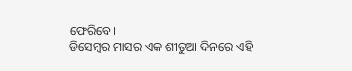ଫେରିବେ।
ଡିସେମ୍ବର ମାସର ଏକ ଶୀତୁଆ ଦିନରେ ଏହି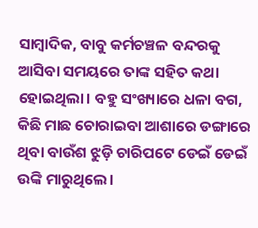ସାମ୍ବାଦିକ, ବାବୁ କର୍ମଚଞ୍ଚଳ ବନ୍ଦରକୁ ଆସିବା ସମୟରେ ତାଙ୍କ ସହିତ କଥା ହୋଇଥିଲା। ବହୁ ସଂଖ୍ୟାରେ ଧଳା ବଗ, କିଛି ମାଛ ଚୋରାଇବା ଆଶାରେ ଡଙ୍ଗାରେ ଥିବା ବାଉଁଶ ଝୁଡ଼ି ଚାରିପଟେ ଡେଇଁ ଡେଇଁ ଉଙ୍କି ମାରୁଥିଲେ।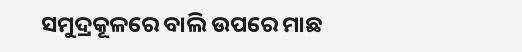ସମୁଦ୍ରକୂଳରେ ବାଲି ଉପରେ ମାଛ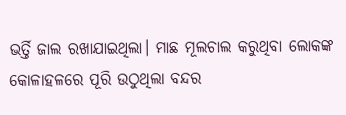ଭର୍ତ୍ତି ଜାଲ ରଖାଯାଇଥିଲା। ମାଛ ମୂଲଚାଲ କରୁଥିବା ଲୋକଙ୍କ କୋଳାହଳରେ ପୂରି ଉଠୁଥିଲା ବନ୍ଦର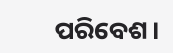ପରିବେଶ।